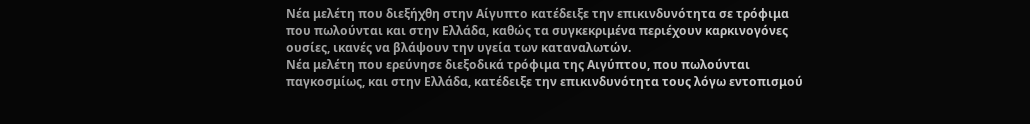Νέα μελέτη που διεξήχθη στην Αίγυπτο κατέδειξε την επικινδυνότητα σε τρόφιμα που πωλούνται και στην Ελλάδα, καθώς τα συγκεκριμένα περιέχουν καρκινογόνες ουσίες, ικανές να βλάψουν την υγεία των καταναλωτών.
Νέα μελέτη που ερεύνησε διεξοδικά τρόφιμα της Αιγύπτου, που πωλούνται παγκοσμίως, και στην Ελλάδα, κατέδειξε την επικινδυνότητα τους λόγω εντοπισμού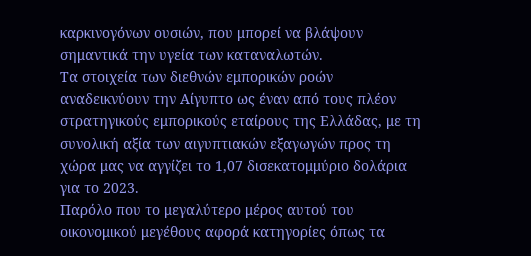καρκινογόνων ουσιών, που μπορεί να βλάψουν σημαντικά την υγεία των καταναλωτών.
Τα στοιχεία των διεθνών εμπορικών ροών αναδεικνύουν την Αίγυπτο ως έναν από τους πλέον στρατηγικούς εμπορικούς εταίρους της Ελλάδας, με τη συνολική αξία των αιγυπτιακών εξαγωγών προς τη χώρα μας να αγγίζει το 1,07 δισεκατομμύριο δολάρια για το 2023.
Παρόλο που το μεγαλύτερο μέρος αυτού του οικονομικού μεγέθους αφορά κατηγορίες όπως τα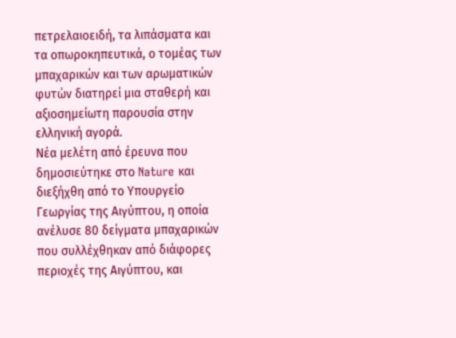πετρελαιοειδή, τα λιπάσματα και τα οπωροκηπευτικά, ο τομέας των μπαχαρικών και των αρωματικών φυτών διατηρεί μια σταθερή και αξιοσημείωτη παρουσία στην ελληνική αγορά.
Νέα μελέτη από έρευνα που δημοσιεύτηκε στο Nature και διεξήχθη από το Υπουργείο Γεωργίας της Αιγύπτου, η οποία ανέλυσε 80 δείγματα μπαχαρικών που συλλέχθηκαν από διάφορες περιοχές της Αιγύπτου, και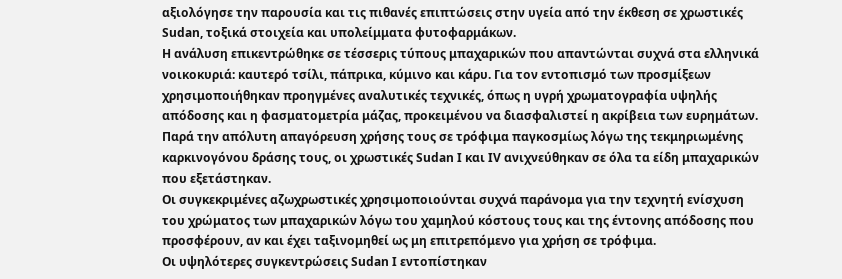αξιολόγησε την παρουσία και τις πιθανές επιπτώσεις στην υγεία από την έκθεση σε χρωστικές Sudan, τοξικά στοιχεία και υπολείμματα φυτοφαρμάκων.
Η ανάλυση επικεντρώθηκε σε τέσσερις τύπους μπαχαρικών που απαντώνται συχνά στα ελληνικά νοικοκυριά: καυτερό τσίλι, πάπρικα, κύμινο και κάρυ. Για τον εντοπισμό των προσμίξεων χρησιμοποιήθηκαν προηγμένες αναλυτικές τεχνικές, όπως η υγρή χρωματογραφία υψηλής απόδοσης και η φασματομετρία μάζας, προκειμένου να διασφαλιστεί η ακρίβεια των ευρημάτων.
Παρά την απόλυτη απαγόρευση χρήσης τους σε τρόφιμα παγκοσμίως λόγω της τεκμηριωμένης καρκινογόνου δράσης τους, οι χρωστικές Sudan I και IV ανιχνεύθηκαν σε όλα τα είδη μπαχαρικών που εξετάστηκαν.
Οι συγκεκριμένες αζωχρωστικές χρησιμοποιούνται συχνά παράνομα για την τεχνητή ενίσχυση του χρώματος των μπαχαρικών λόγω του χαμηλού κόστους τους και της έντονης απόδοσης που προσφέρουν, αν και έχει ταξινομηθεί ως μη επιτρεπόμενο για χρήση σε τρόφιμα.
Οι υψηλότερες συγκεντρώσεις Sudan I εντοπίστηκαν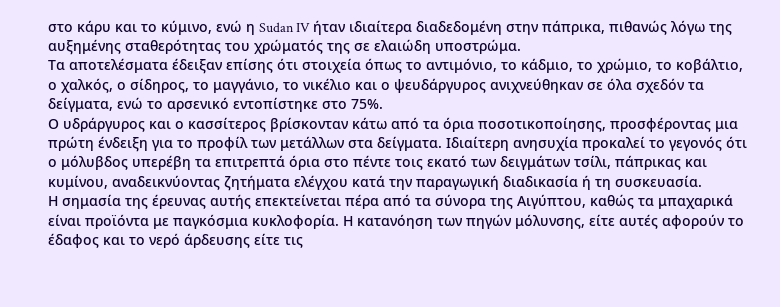στο κάρυ και το κύμινο, ενώ η Sudan IV ήταν ιδιαίτερα διαδεδομένη στην πάπρικα, πιθανώς λόγω της αυξημένης σταθερότητας του χρώματός της σε ελαιώδη υποστρώμα.
Τα αποτελέσματα έδειξαν επίσης ότι στοιχεία όπως το αντιμόνιο, το κάδμιο, το χρώμιο, το κοβάλτιο, ο χαλκός, ο σίδηρος, το μαγγάνιο, το νικέλιο και ο ψευδάργυρος ανιχνεύθηκαν σε όλα σχεδόν τα δείγματα, ενώ το αρσενικό εντοπίστηκε στο 75%.
Ο υδράργυρος και ο κασσίτερος βρίσκονταν κάτω από τα όρια ποσοτικοποίησης, προσφέροντας μια πρώτη ένδειξη για το προφίλ των μετάλλων στα δείγματα. Ιδιαίτερη ανησυχία προκαλεί το γεγονός ότι ο μόλυβδος υπερέβη τα επιτρεπτά όρια στο πέντε τοις εκατό των δειγμάτων τσίλι, πάπρικας και κυμίνου, αναδεικνύοντας ζητήματα ελέγχου κατά την παραγωγική διαδικασία ή τη συσκευασία.
Η σημασία της έρευνας αυτής επεκτείνεται πέρα από τα σύνορα της Αιγύπτου, καθώς τα μπαχαρικά είναι προϊόντα με παγκόσμια κυκλοφορία. Η κατανόηση των πηγών μόλυνσης, είτε αυτές αφορούν το έδαφος και το νερό άρδευσης είτε τις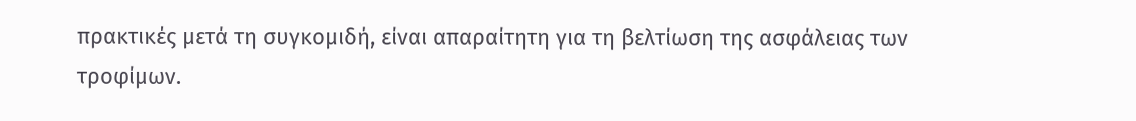πρακτικές μετά τη συγκομιδή, είναι απαραίτητη για τη βελτίωση της ασφάλειας των τροφίμων.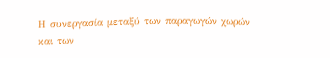Η συνεργασία μεταξύ των παραγωγών χωρών και των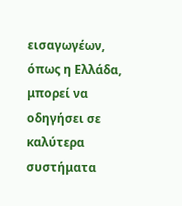εισαγωγέων, όπως η Ελλάδα, μπορεί να οδηγήσει σε καλύτερα συστήματα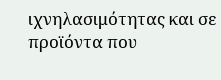ιχνηλασιμότητας και σε προϊόντα που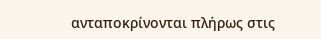ανταποκρίνονται πλήρως στις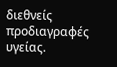διεθνείς προδιαγραφές υγείας.